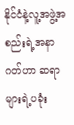နိုင်ငံနဲ့လူ့အဖွဲ့အစည်းရဲ့အနာဂတ်ဟာ ဆရာများရဲ့ပခုံး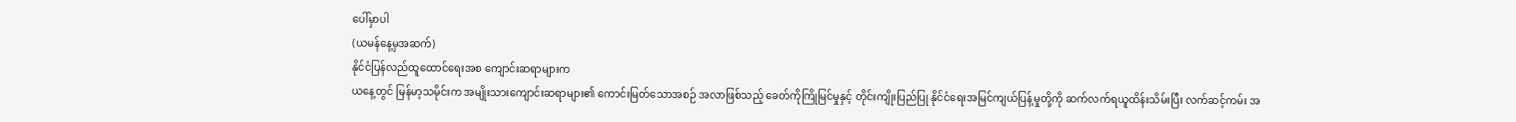ပေါ်မှာပါ
(ယမန်နေ့မှအဆက်)
နိုင်ငံပြန်လည်ထူထောင်ရေးအစ ကျောင်းဆရာများက
ယနေ့တွင် မြန်မာ့သမိုင်းက အမျိုးသားကျောင်းဆရာများ၏ ကောင်းမြတ်သောအစဉ် အလာဖြစ်သည့် ခေတ်ကိုကြိုမြင်မှုနှင့် တိုင်းကျိုးပြည်ပြု နိုင်ငံရေးအမြင်ကျယ်ပြန့်မှုတို့ကို ဆက်လက်ရယူထိန်းသိမ်းပြီး လက်ဆင့်ကမ်း အ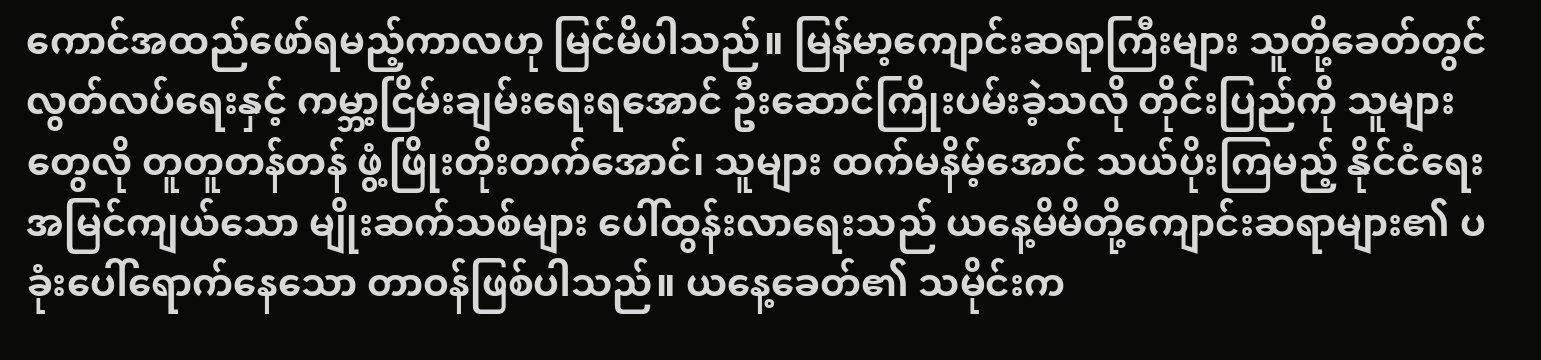ကောင်အထည်ဖော်ရမည့်ကာလဟု မြင်မိပါသည်။ မြန်မာ့ကျောင်းဆရာကြီးများ သူတို့ခေတ်တွင် လွတ်လပ်ရေးနှင့် ကမ္ဘာ့ငြိမ်းချမ်းရေးရအောင် ဦးဆောင်ကြိုးပမ်းခဲ့သလို တိုင်းပြည်ကို သူများတွေလို တူတူတန်တန် ဖွံ့ဖြိုးတိုးတက်အောင်၊ သူများ ထက်မနိမ့်အောင် သယ်ပိုးကြမည့် နိုင်ငံရေးအမြင်ကျယ်သော မျိုးဆက်သစ်များ ပေါ်ထွန်းလာရေးသည် ယနေ့မိမိတို့ကျောင်းဆရာများ၏ ပခုံးပေါ်ရောက်နေသော တာဝန်ဖြစ်ပါသည်။ ယနေ့ခေတ်၏ သမိုင်းက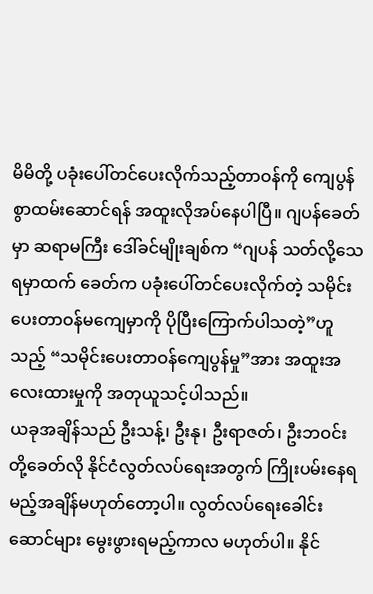မိမိတို့ ပခုံးပေါ်တင်ပေးလိုက်သည့်တာဝန်ကို ကျေပွန်စွာထမ်းဆောင်ရန် အထူးလိုအပ်နေပါပြီ။ ဂျပန်ခေတ်မှာ ဆရာမကြီး ဒေါ်ခင်မျိုးချစ်က “ဂျပန် သတ်လို့သေရမှာထက် ခေတ်က ပခုံးပေါ်တင်ပေးလိုက်တဲ့ သမိုင်းပေးတာဝန်မကျေမှာကို ပိုပြီးကြောက်ပါသတဲ့”ဟူသည့် “သမိုင်းပေးတာဝန်ကျေပွန်မှု”အား အထူးအလေးထားမှုကို အတုယူသင့်ပါသည်။
ယခုအချိန်သည် ဦးသန့်၊ ဦးနု၊ ဦးရာဇတ်၊ ဦးဘဝင်းတို့ခေတ်လို နိုင်ငံလွတ်လပ်ရေးအတွက် ကြိုးပမ်းနေရမည့်အချိန်မဟုတ်တော့ပါ။ လွတ်လပ်ရေးခေါင်းဆောင်များ မွေးဖွားရမည့်ကာလ မဟုတ်ပါ။ နိုင်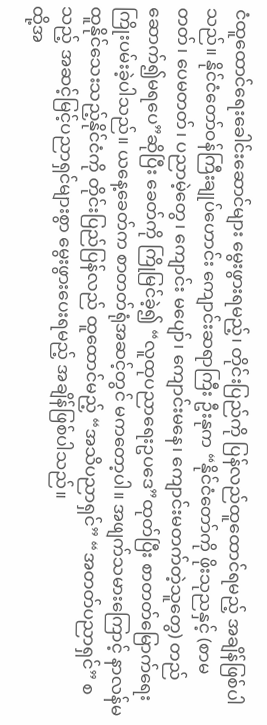ငံထူထောင်ရေးခေါင်းဆောင်များ မွေးဖွားရမည့်၊ တိုင်းပြည်ကို ပြန်လည်ထူထောင်ရမည့် အချိန်ဖြစ်ပါသည်။ နိုင်ငံတော်ဝန်ကြီးချုပ်ဟောင်း ကျောင်းဆရာကြီး ဦးနုက “နိုင်ငံတော်ကို ဖိုးသုညနှင့် (စာမတတ်၊ ပေမတတ်၊ ပညာမဲ့တွေ၊ ကျောင်း မပျော်၊ ကျောင်းမနေ၊ ကျောင်းမတက်တဲ့သူတွေ) တည်ဆောက်၍မရပေ”ဆိုပြီး ခေတ်ကို ကြိုမြင်ခဲ့၍ “လူထုပညာရေးဥပဒေ”ထုတ်ပြီး စာတတ်မြောက်ရေး ကြိုးပမ်းခဲ့ပါသည်။ ယနေ့ခေတ်က စာတတ်ရုံအဆင့်တွင် မကတော့ပါ။ အဖျက်သမားကြောင့် နာလန်မထူနိုင်သေးသည့်နိုင်ငံကို တိုင်းပြည်ပြန်လည် ထူထောင်မည့် “အသိပညာရှင်” “အတတ်ပညာရှင်” စသည့် အဆင့်မြင့်ပညာရှင်များစွာ မွေးဖွားပေးရမည့် အချိန်ဖြစ်ပါသည်။
ထို့အ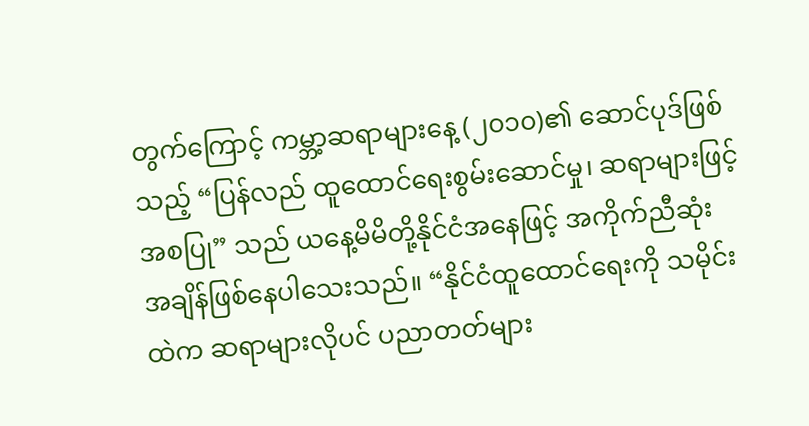တွက်ကြောင့် ကမ္ဘာ့ဆရာများနေ့ (၂၀၁၀)၏ ဆောင်ပုဒ်ဖြစ်သည့် “ပြန်လည် ထူထောင်ရေးစွမ်းဆောင်မှု၊ ဆရာများဖြင့်အစပြု” သည် ယနေ့မိမိတို့နိုင်ငံအနေဖြင့် အကိုက်ညီဆုံး အချိန်ဖြစ်နေပါသေးသည်။ “နိုင်ငံထူထောင်ရေးကို သမိုင်းထဲက ဆရာများလိုပင် ပညာတတ်များ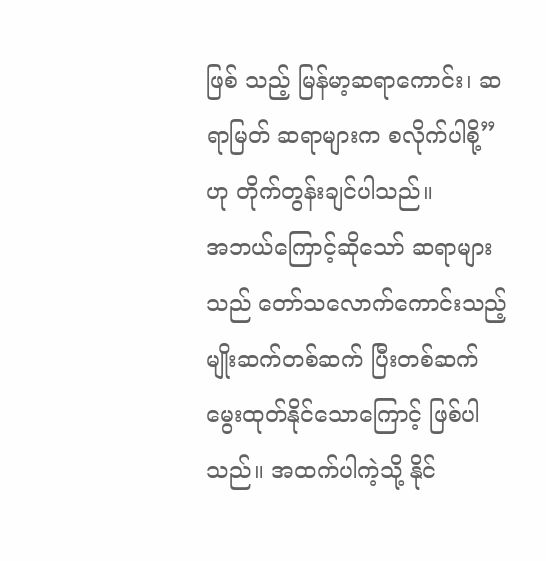ဖြစ် သည့် မြန်မာ့ဆရာကောင်း၊ ဆရာမြတ် ဆရာများက စလိုက်ပါစို့”ဟု တိုက်တွန်းချင်ပါသည်။
အဘယ်ကြောင့်ဆိုသော် ဆရာများသည် တော်သလောက်ကောင်းသည့် မျိုးဆက်တစ်ဆက် ပြီးတစ်ဆက် မွေးထုတ်နိုင်သောကြောင့် ဖြစ်ပါသည်။ အထက်ပါကဲ့သို့ နိုင်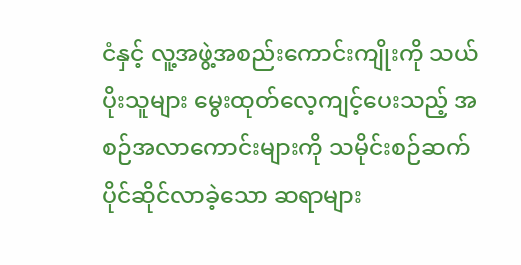ငံနှင့် လူ့အဖွဲ့အစည်းကောင်းကျိုးကို သယ်ပိုးသူများ မွေးထုတ်လေ့ကျင့်ပေးသည့် အစဉ်အလာကောင်းများကို သမိုင်းစဉ်ဆက်ပိုင်ဆိုင်လာခဲ့သော ဆရာများ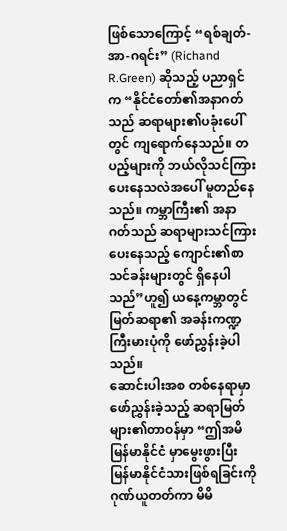ဖြစ်သောကြောင့် “ရစ်ချတ်-အာ-ဂရင်း” (Richand R.Green) ဆိုသည့် ပညာရှင်က “နိုင်ငံတော်၏အနာဂတ်သည် ဆရာများ၏ပခုံးပေါ်တွင် ကျရောက်နေသည်။ တပည့်များကို ဘယ်လိုသင်ကြားပေးနေသလဲအပေါ် မူတည်နေသည်။ ကမ္ဘာကြီး၏ အနာဂတ်သည် ဆရာများသင်ကြားပေးနေသည့် ကျောင်း၏စာသင်ခန်းများတွင် ရှိနေပါသည်”ဟူ၍ ယနေ့ကမ္ဘာတွင် မြတ်ဆရာ၏ အခန်းကဏ္ဍကြီးမားပုံကို ဖော်ညွှန်းခဲ့ပါသည်။
ဆောင်းပါးအစ တစ်နေရာမှာ ဖော်ညွှန်းခဲ့သည့် ဆရာမြတ်များ၏တာဝန်မှာ “ဤအမိမြန်မာနိုင်ငံ မှာမွေးဖွားပြီး မြန်မာနိုင်ငံသားဖြစ်ရခြင်းကို ဂုဏ်ယူတတ်ကာ မိမိ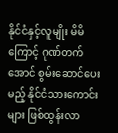နိုင်ငံနှင့်လူမျိုး မိမိကြောင့် ဂုဏ်တက်အောင် စွမ်းဆောင်ပေးမည့် နိုင်ငံသားကောင်းများ ဖြစ်ထွန်းလာ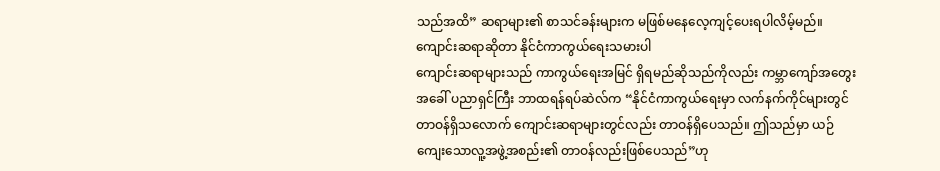သည်အထိ” ဆရာများ၏ စာသင်ခန်းများက မဖြစ်မနေလေ့ကျင့်ပေးရပါလိမ့်မည်။
ကျောင်းဆရာဆိုတာ နိုင်ငံကာကွယ်ရေးသမားပါ
ကျောင်းဆရာများသည် ကာကွယ်ရေးအမြင် ရှိရမည်ဆိုသည်ကိုလည်း ကမ္ဘာကျော်အတွေးအခေါ် ပညာရှင်ကြီး ဘာထရန်ရပ်ဆဲလ်က “နိုင်ငံကာကွယ်ရေးမှာ လက်နက်ကိုင်များတွင် တာဝန်ရှိသလောက် ကျောင်းဆရာများတွင်လည်း တာဝန်ရှိပေသည်။ ဤသည်မှာ ယဉ်ကျေးသောလူ့အဖွဲ့အစည်း၏ တာဝန်လည်းဖြစ်ပေသည်”ဟု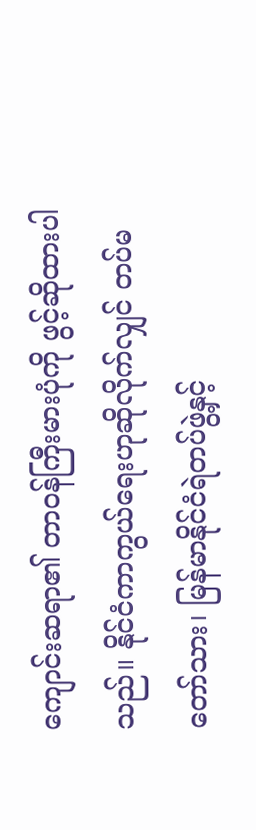ကျောင်းဆရာ၏ တာဝန်ကြီးမားပုံကို ဖွင့်ဆိုထားပါသည်။ နိုင်ငံကာကွယ်ရေးဟုဆိုလိုက်လျှင် တပ်မတော်သား၊ မြန်မာနိုင်ငံရဲတပ်ဖွဲ့နှင့်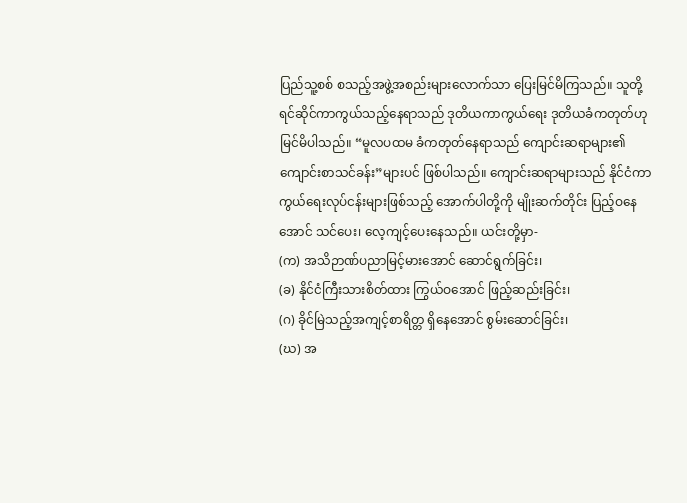ပြည်သူ့စစ် စသည့်အဖွဲ့အစည်းများလောက်သာ ပြေးမြင်မိကြသည်။ သူတို့ ရင်ဆိုင်ကာကွယ်သည့်နေရာသည် ဒုတိယကာကွယ်ရေး ဒုတိယခံကတုတ်ဟု မြင်မိပါသည်။ “မူလပထမ ခံကတုတ်နေရာသည် ကျောင်းဆရာများ၏ ကျောင်းစာသင်ခန်း”များပင် ဖြစ်ပါသည်။ ကျောင်းဆရာများသည် နိုင်ငံကာကွယ်ရေးလုပ်ငန်းများဖြစ်သည့် အောက်ပါတို့ကို မျိုးဆက်တိုင်း ပြည့်ဝနေအောင် သင်ပေး၊ လေ့ကျင့်ပေးနေသည်။ ယင်းတို့မှာ-
(က) အသိဉာဏ်ပညာမြင့်မားအောင် ဆောင်ရွက်ခြင်း၊
(ခ) နိုင်ငံကြီးသားစိတ်ထား ကြွယ်ဝအောင် ဖြည့်ဆည်းခြင်း၊
(ဂ) ခိုင်မြဲသည့်အကျင့်စာရိတ္တ ရှိနေအောင် စွမ်းဆောင်ခြင်း၊
(ဃ) အ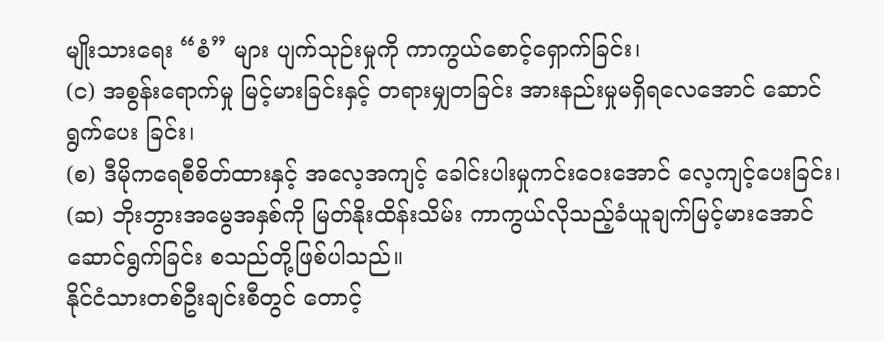မျိုးသားရေး “စံ” များ ပျက်သုဉ်းမှုကို ကာကွယ်စောင့်ရှောက်ခြင်း၊
(င) အစွန်းရောက်မှု မြင့်မားခြင်းနှင့် တရားမျှတခြင်း အားနည်းမှုမရှိရလေအောင် ဆောင်ရွက်ပေး ခြင်း၊
(စ) ဒီမိုကရေစီစိတ်ထားနှင့် အလေ့အကျင့် ခေါင်းပါးမှုကင်းဝေးအောင် လေ့ကျင့်ပေးခြင်း၊
(ဆ) ဘိုးဘွားအမွေအနှစ်ကို မြတ်နိုးထိန်းသိမ်း ကာကွယ်လိုသည့်ခံယူချက်မြင့်မားအောင် ဆောင်ရွက်ခြင်း စသည်တို့ဖြစ်ပါသည်။
နိုင်ငံသားတစ်ဦးချင်းစီတွင် တောင့်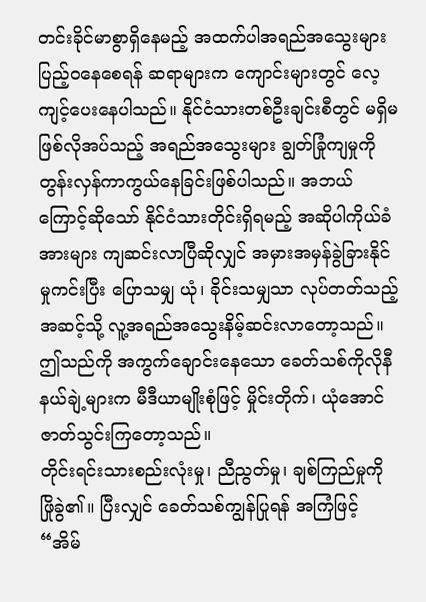တင်းခိုင်မာစွာရှိနေမည့် အထက်ပါအရည်အသွေးများ ပြည့်ဝနေစေရန် ဆရာများက ကျောင်းများတွင် လေ့ကျင့်ပေးနေပါသည်။ နိုင်ငံသားတစ်ဦးချင်းစီတွင် မရှိမဖြစ်လိုအပ်သည့် အရည်အသွေးများ ချွတ်ခြုံကျမှုကို တွန်းလှန်ကာကွယ်နေခြင်းဖြစ်ပါသည်။ အဘယ်ကြောင့်ဆိုသော် နိုင်ငံသားတိုင်းရှိရမည့် အဆိုပါကိုယ်ခံအားများ ကျဆင်းလာပြီဆိုလျှင် အမှားအမှန်ခွဲခြားနိုင်မှုကင်းပြီး ပြောသမျှ ယုံ၊ ခိုင်းသမျှသာ လုပ်တတ်သည့်အဆင့်သို့ လူ့အရည်အသွေးနိမ့်ဆင်းလာတော့သည်။ ဤသည်ကို အကွက်ချောင်းနေသော ခေတ်သစ်ကိုလိုနီ နယ်ချဲ့များက မီဒီယာမျိုးစုံဖြင့် မှိုင်းတိုက်၊ ယုံအောင် ဇာတ်သွင်းကြတော့သည်။
တိုင်းရင်းသားစည်းလုံးမှု၊ ညီညွတ်မှု၊ ချစ်ကြည်မှုကို ဖြိုခွဲ၏။ ပြီးလျှင် ခေတ်သစ်ကျွန်ပြုရန် အကြံဖြင့် “အိမ်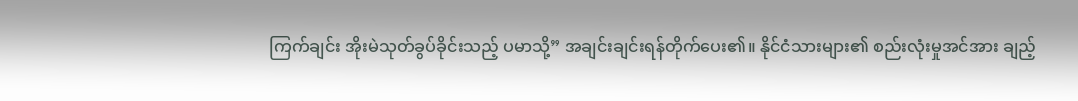ကြက်ချင်း အိုးမဲသုတ်ခွပ်ခိုင်းသည့် ပမာသို့” အချင်းချင်းရန်တိုက်ပေး၏။ နိုင်ငံသားများ၏ စည်းလုံးမှုအင်အား ချည့်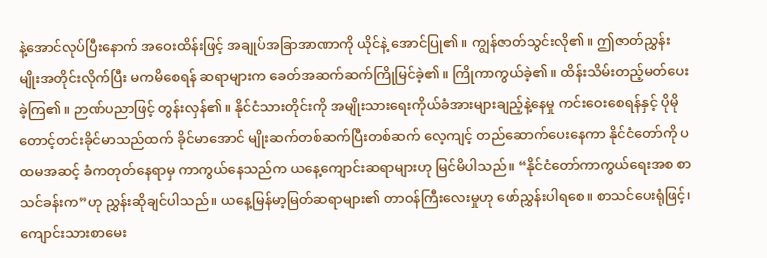နဲ့အောင်လုပ်ပြီးနောက် အဝေးထိန်းဖြင့် အချုပ်အခြာအာဏာကို ယိုင်နဲ့ အောင်ပြု၏။ ကျွန်ဇာတ်သွင်းလို၏။ ဤဇာတ်ညွှန်း မျိုးအတိုင်းလိုက်ပြီး မကမိစေရန် ဆရာများက ခေတ်အဆက်ဆက်ကြိုမြင်ခဲ့၏။ ကြိုကာကွယ်ခဲ့၏။ ထိန်းသိမ်းတည့်မတ်ပေးခဲ့ကြ၏။ ဉာဏ်ပညာဖြင့် တွန်းလှန်၏။ နိုင်ငံသားတိုင်းကို အမျိုးသားရေးကိုယ်ခံအားများချည့်နဲ့နေမှု ကင်းဝေးစေရန်နှင့် ပိုမိုတောင့်တင်းခိုင်မာသည်ထက် ခိုင်မာအောင် မျိုးဆက်တစ်ဆက်ပြီးတစ်ဆက် လေ့ကျင့် တည်ဆောက်ပေးနေကာ နိုင်ငံတော်ကို ပထမအဆင့် ခံကတုတ်နေရာမှ ကာကွယ်နေသည်က ယနေ့ကျောင်းဆရာများဟု မြင်မိပါသည်။ “နိုင်ငံတော်ကာကွယ်ရေးအစ စာသင်ခန်းက”ဟု ညွှန်းဆိုချင်ပါသည်။ ယနေ့မြန်မာ့မြတ်ဆရာများ၏ တာဝန်ကြီးလေးမှုဟု ဖော်ညွှန်းပါရစေ။ စာသင်ပေးရုံဖြင့်၊ ကျောင်းသားစာမေး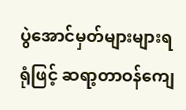ပွဲအောင်မှတ်များများရရုံဖြင့် ဆရာ့တာဝန်ကျေ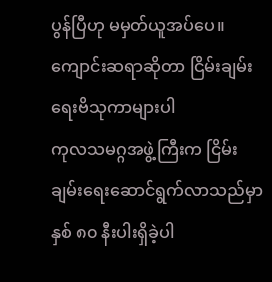ပွန်ပြီဟု မမှတ်ယူအပ်ပေ။
ကျောင်းဆရာဆိုတာ ငြိမ်းချမ်းရေးဗိသုကာများပါ
ကုလသမဂ္ဂအဖွဲ့ကြီးက ငြိမ်းချမ်းရေးဆောင်ရွက်လာသည်မှာ နှစ် ၈၀ နီးပါးရှိခဲ့ပါ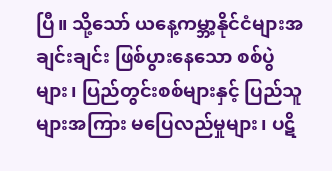ပြီ။ သို့သော် ယနေ့ကမ္ဘာ့နိုင်ငံများအချင်းချင်း ဖြစ်ပွားနေသော စစ်ပွဲများ၊ ပြည်တွင်းစစ်များနှင့် ပြည်သူများအကြား မပြေလည်မှုများ၊ ပဋိ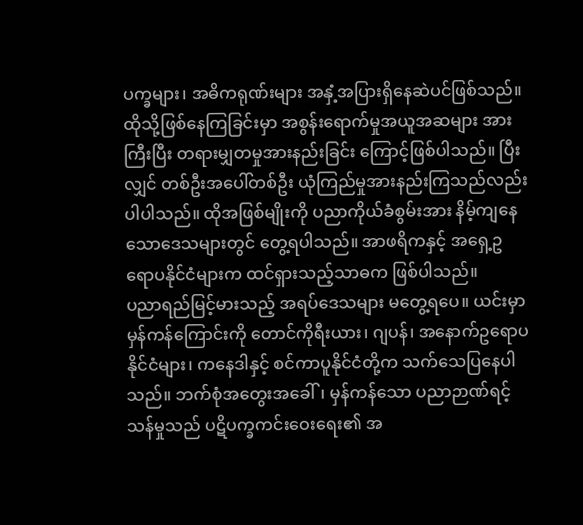ပက္ခများ၊ အဓိကရုဏ်းများ အနှံ့အပြားရှိနေဆဲပင်ဖြစ်သည်။ ထိုသို့ဖြစ်နေကြခြင်းမှာ အစွန်းရောက်မှုအယူအဆများ အားကြီးပြီး တရားမျှတမှုအားနည်းခြင်း ကြောင့်ဖြစ်ပါသည်။ ပြီးလျှင် တစ်ဦးအပေါ်တစ်ဦး ယုံကြည်မှုအားနည်းကြသည်လည်း ပါပါသည်။ ထိုအဖြစ်မျိုးကို ပညာကိုယ်ခံစွမ်းအား နိမ့်ကျနေသောဒေသများတွင် တွေ့ရပါသည်။ အာဖရိကနှင့် အရှေ့ဥရောပနိုင်ငံများက ထင်ရှားသည့်သာဓက ဖြစ်ပါသည်။
ပညာရည်မြင့်မားသည့် အရပ်ဒေသများ မတွေ့ရပေ။ ယင်းမှာ မှန်ကန်ကြောင်းကို တောင်ကိုရီးယား၊ ဂျပန်၊ အနောက်ဥရောပနိုင်ငံများ၊ ကနေဒါနှင့် စင်ကာပူနိုင်ငံတို့က သက်သေပြနေပါသည်။ ဘက်စုံအတွေးအခေါ်၊ မှန်ကန်သော ပညာဉာဏ်ရင့်သန်မှုသည် ပဋိပက္ခကင်းဝေးရေး၏ အ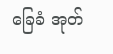ခြေခံ အုတ်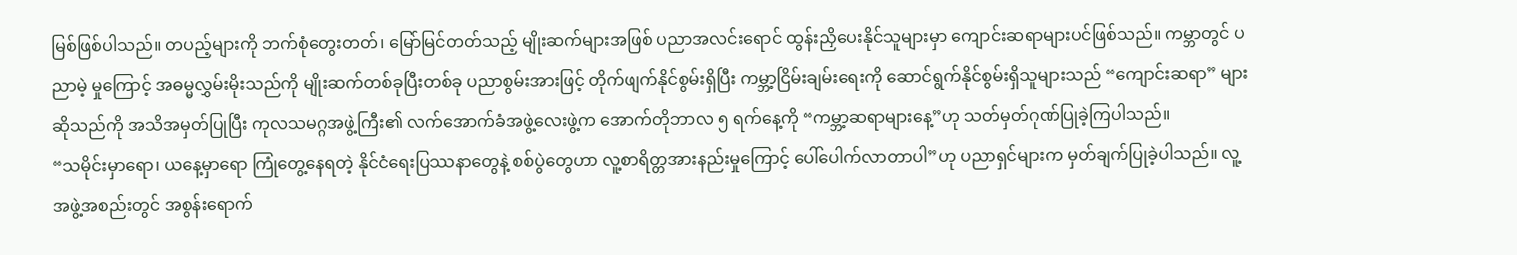မြစ်ဖြစ်ပါသည်။ တပည့်များကို ဘက်စုံတွေးတတ်၊ မြော်မြင်တတ်သည့် မျိုးဆက်များအဖြစ် ပညာအလင်းရောင် ထွန်းညှိပေးနိုင်သူများမှာ ကျောင်းဆရာများပင်ဖြစ်သည်။ ကမ္ဘာတွင် ပညာမဲ့ မှုကြောင့် အဓမ္မလွှမ်းမိုးသည်ကို မျိုးဆက်တစ်ခုပြီးတစ်ခု ပညာစွမ်းအားဖြင့် တိုက်ဖျက်နိုင်စွမ်းရှိပြီး ကမ္ဘာ့ငြိမ်းချမ်းရေးကို ဆောင်ရွက်နိုင်စွမ်းရှိသူများသည် “ကျောင်းဆရာ” များဆိုသည်ကို အသိအမှတ်ပြုပြီး ကုလသမဂ္ဂအဖွဲ့ကြီး၏ လက်အောက်ခံအဖွဲ့လေးဖွဲ့က အောက်တိုဘာလ ၅ ရက်နေ့ကို “ကမ္ဘာ့ဆရာများနေ့”ဟု သတ်မှတ်ဂုဏ်ပြုခဲ့ကြပါသည်။
“သမိုင်းမှာရော၊ ယနေ့မှာရော ကြုံတွေ့နေရတဲ့ နိုင်ငံရေးပြဿနာတွေနဲ့ စစ်ပွဲတွေဟာ လူ့စာရိတ္တအားနည်းမှုကြောင့် ပေါ်ပေါက်လာတာပါ”ဟု ပညာရှင်များက မှတ်ချက်ပြုခဲ့ပါသည်။ လူ့အဖွဲ့အစည်းတွင် အစွန်းရောက်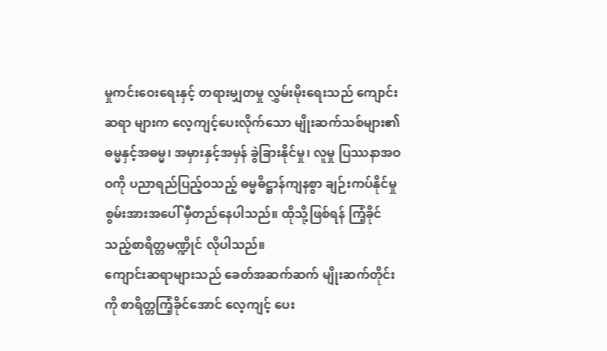မှုကင်းဝေးရေးနှင့် တရားမျှတမှု လွှမ်းမိုးရေးသည် ကျောင်းဆရာ များက လေ့ကျင့်ပေးလိုက်သော မျိုးဆက်သစ်များ၏ ဓမ္မနှင့်အဓမ္မ၊ အမှားနှင့်အမှန် ခွဲခြားနိုင်မှု၊ လူမှု ပြဿနာအဝဝကို ပညာရည်ပြည့်ဝသည့် ဓမ္မဓိဋ္ဌာန်ကျနစွာ ချဉ်းကပ်နိုင်မှုစွမ်းအားအပေါ် မှီတည်နေပါသည်။ ထိုသို့ဖြစ်ရန် ကြံ့ခိုင်သည့်စာရိတ္တမဏ္ဍိုင် လိုပါသည်။
ကျောင်းဆရာများသည် ခေတ်အဆက်ဆက် မျိုးဆက်တိုင်းကို စာရိတ္တကြံ့ခိုင်အောင် လေ့ကျင့် ပေး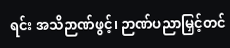ရင်း အသိဉာဏ်ဖွင့်၊ ဉာဏ်ပညာမြှင့်တင်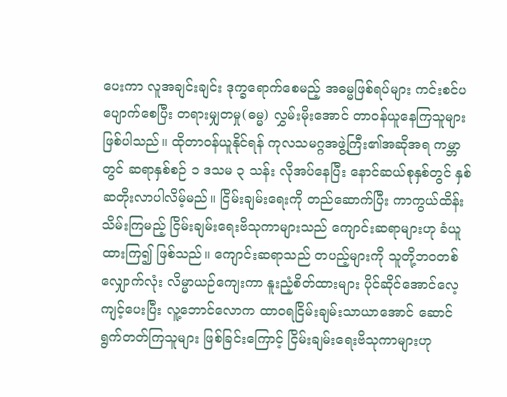ပေးကာ လူအချင်းချင်း ဒုက္ခရောက်စေမည့် အဓမ္မဖြစ်ရပ်များ ကင်းစင်ပပျောက်စေပြီး တရားမျှတမှု(ဓမ္မ) လွှမ်းမိုးအောင် တာဝန်ယူနေကြသူများ ဖြစ်ပါသည်။ ထိုတာဝန်ယူနိုင်ရန် ကုလသမဂ္ဂအဖွဲ့ကြီး၏အဆိုအရ ကမ္ဘာတွင် ဆရာနှစ်စဉ် ၁ ဒသမ ၃ သန်း လိုအပ်နေပြီး နောင်ဆယ်စုနှစ်တွင် နှစ်ဆတိုးလာပါလိမ့်မည်။ ငြိမ်းချမ်းရေးကို တည်ဆောက်ပြီး ကာကွယ်ထိန်းသိမ်းကြမည့် ငြိမ်းချမ်းရေးဗိသုကာများသည် ကျောင်းဆရာများဟု ခံယူထားကြ၍ ဖြစ်သည်။ ကျောင်းဆရာသည် တပည့်များကို သူတို့ဘဝတစ်လျှောက်လုံး လိမ္မာယဉ်ကျေးကာ နူးညံ့စိတ်ထားများ ပိုင်ဆိုင်အောင်လေ့ကျင့်ပေးပြီး လူ့ဘောင်လောက ထာဝရငြိမ်းချမ်းသာယာအောင် ဆောင်ရွက်တတ်ကြသူများ ဖြစ်ခြင်းကြောင့် ငြိမ်းချမ်းရေးဗိသုကာများဟု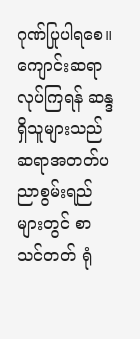ဂုဏ်ပြုပါရစေ။
ကျောင်းဆရာလုပ်ကြရန် ဆန္ဒရှိသူများသည် ဆရာအတတ်ပညာစွမ်းရည်များတွင် စာသင်တတ် ရုံ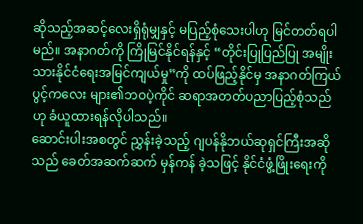ဆိုသည့်အဆင့်လေးရှိရုံမျှနှင့် မပြည့်စုံသေးပါဟု မြင်တတ်ရပါမည်။ အနာဂတ်ကို ကြိုမြင်နိုင်ရန်နှင့် “တိုင်းပြုပြည်ပြု အမျိုးသားနိုင်ငံရေးအမြင်ကျယ်မှု”ကို ထပ်ဖြည့်နိုင်မှ အနာဂတ်ကြယ်ပွင့်ကလေး များ၏ဘဝပဲ့ကိုင် ဆရာအတတ်ပညာပြည့်စုံသည်ဟု ခံယူထားရန်လိုပါသည်။
ဆောင်းပါးအစတွင် ညွှန်းခဲ့သည့် ဂျပန်နိုဘယ်ဆုရှင်ကြီးအဆိုသည် ခေတ်အဆက်ဆက် မှန်ကန် ခဲ့သဖြင့် နိုင်ငံဖွံ့ဖြိုးရေးကို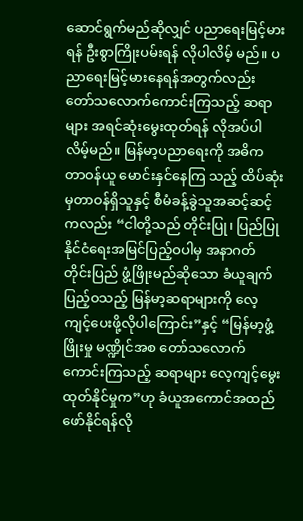ဆောင်ရွက်မည်ဆိုလျှင် ပညာရေးမြင့်မားရန် ဦးစွာကြိုးပမ်းရန် လိုပါလိမ့် မည်။ ပညာရေးမြင့်မားနေရန်အတွက်လည်း တော်သလောက်ကောင်းကြသည့် ဆရာများ အရင်ဆုံးမွေးထုတ်ရန် လိုအပ်ပါလိမ့်မည်။ မြန်မာ့ပညာရေးကို အဓိကတာဝန်ယူ မောင်းနှင်နေကြ သည့် ထိပ်ဆုံးမှတာဝန်ရှိသူနှင့် စီမံခန့်ခွဲသူအဆင့်ဆင့်ကလည်း “ငါတို့သည် တိုင်းပြု၊ ပြည်ပြုနိုင်ငံရေးအမြင်ပြည့်ဝပါမှ အနာဂတ်တိုင်းပြည် ဖွံ့ဖြိုးမည်ဆိုသော ခံယူချက်ပြည့်ဝသည့် မြန်မာ့ဆရာများကို လေ့ကျင့်ပေးဖို့လိုပါကြောင်း”နှင့် “မြန်မာ့ဖွံ့ဖြိုးမှု မဏ္ဍိုင်အစ တော်သလောက်ကောင်းကြသည့် ဆရာများ လေ့ကျင့်မွေးထုတ်နိုင်မှုက”ဟု ခံယူအကောင်အထည်ဖော်နိုင်ရန်လို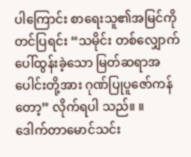ပါကြောင်း စာရေးသူ၏အမြင်ကိုတင်ပြရင်း “သမိုင်း တစ်လျှောက် ပေါ်ထွန်းခဲ့သော မြတ်ဆရာအပေါင်းတို့အား ဂုဏ်ပြုပူဇော်ကန်တော့” လိုက်ရပါ သည်။ ။
ဒေါက်တာမောင်သင်း